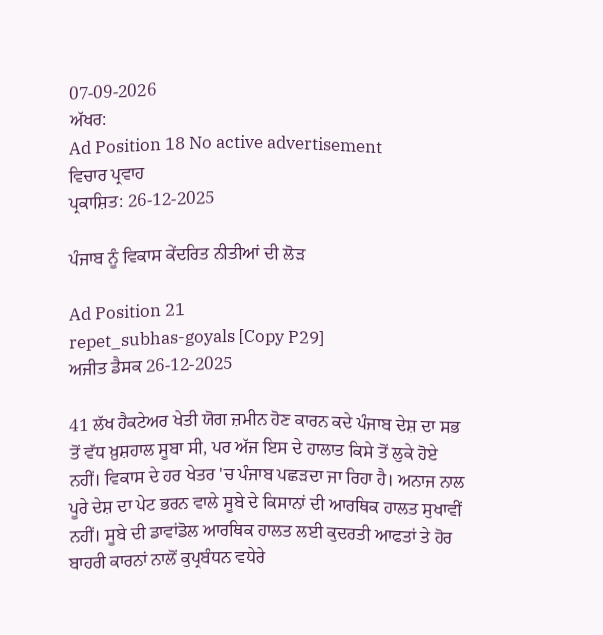07-09-2026
ਅੱਖਰ:
Ad Position 18 No active advertisement
ਵਿਚਾਰ ਪ੍ਰਵਾਹ
ਪ੍ਰਕਾਸ਼ਿਤ: 26-12-2025

ਪੰਜਾਬ ਨੂੰ ਵਿਕਾਸ ਕੇਂਦਰਿਤ ਨੀਤੀਆਂ ਦੀ ਲੋੜ

Ad Position 21
repet_subhas-goyals [Copy P29]
ਅਜੀਤ ਡੈਸਕ 26-12-2025

41 ਲੱਖ ਹੈਕਟੇਅਰ ਖੇਤੀ ਯੋਗ ਜ਼ਮੀਨ ਹੋਣ ਕਾਰਨ ਕਦੇ ਪੰਜਾਬ ਦੇਸ਼ ਦਾ ਸਭ ਤੋਂ ਵੱਧ ਖ਼ੁਸ਼ਹਾਲ ਸੂਬਾ ਸੀ, ਪਰ ਅੱਜ ਇਸ ਦੇ ਹਾਲਾਤ ਕਿਸੇ ਤੋਂ ਲੁਕੇ ਹੋਏ ਨਹੀਂ। ਵਿਕਾਸ ਦੇ ਹਰ ਖੇਤਰ 'ਚ ਪੰਜਾਬ ਪਛੜਦਾ ਜਾ ਰਿਹਾ ਹੈ। ਅਨਾਜ ਨਾਲ ਪੂਰੇ ਦੇਸ਼ ਦਾ ਪੇਟ ਭਰਨ ਵਾਲੇ ਸੂਬੇ ਦੇ ਕਿਸਾਨਾਂ ਦੀ ਆਰਥਿਕ ਹਾਲਤ ਸੁਖਾਵੀਂ ਨਹੀਂ। ਸੂਬੇ ਦੀ ਡਾਵਾਂਡੋਲ ਆਰਥਿਕ ਹਾਲਤ ਲਈ ਕੁਦਰਤੀ ਆਫਤਾਂ ਤੇ ਹੋਰ ਬਾਹਰੀ ਕਾਰਨਾਂ ਨਾਲੋਂ ਕੁਪ੍ਰਬੰਧਨ ਵਧੇਰੇ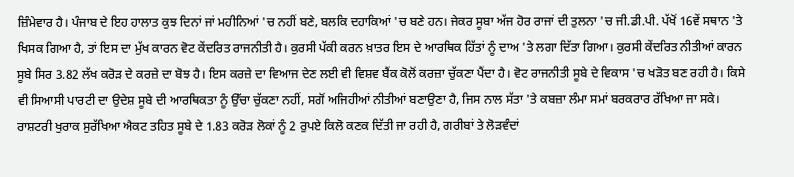ਜ਼ਿੰਮੇਵਾਰ ਹੈ। ਪੰਜਾਬ ਦੇ ਇਹ ਹਾਲਾਤ ਕੁਝ ਦਿਨਾਂ ਜਾਂ ਮਹੀਨਿਆਂ 'ਚ ਨਹੀਂ ਬਣੇ, ਬਲਕਿ ਦਹਾਕਿਆਂ 'ਚ ਬਣੇ ਹਨ। ਜੇਕਰ ਸੂਬਾ ਅੱਜ ਹੋਰ ਰਾਜਾਂ ਦੀ ਤੁਲਨਾ 'ਚ ਜੀ.ਡੀ.ਪੀ. ਪੱਖੋਂ 16ਵੇਂ ਸਥਾਨ 'ਤੇ ਖਿਸਕ ਗਿਆ ਹੈ, ਤਾਂ ਇਸ ਦਾ ਮੁੱਖ ਕਾਰਨ ਵੋਟ ਕੇਂਦਰਿਤ ਰਾਜਨੀਤੀ ਹੈ। ਕੁਰਸੀ ਪੱਕੀ ਕਰਨ ਖ਼ਾਤਰ ਇਸ ਦੇ ਆਰਥਿਕ ਹਿੱਤਾਂ ਨੂੰ ਦਾਅ 'ਤੇ ਲਗਾ ਦਿੱਤਾ ਗਿਆ। ਕੁਰਸੀ ਕੇਂਦਰਿਤ ਨੀਤੀਆਂ ਕਾਰਨ ਸੂਬੇ ਸਿਰ 3.82 ਲੱਖ ਕਰੋੜ ਦੇ ਕਰਜ਼ੇ ਦਾ ਬੋਝ ਹੈ। ਇਸ ਕਰਜ਼ੇ ਦਾ ਵਿਆਜ ਦੇਣ ਲਈ ਵੀ ਵਿਸ਼ਵ ਬੈਂਕ ਕੋਲੋਂ ਕਰਜ਼ਾ ਚੁੱਕਣਾ ਪੈਂਦਾ ਹੈ। ਵੋਟ ਰਾਜਨੀਤੀ ਸੂਬੇ ਦੇ ਵਿਕਾਸ 'ਚ ਖੜੋਤ ਬਣ ਰਹੀ ਹੈ। ਕਿਸੇ ਵੀ ਸਿਆਸੀ ਪਾਰਟੀ ਦਾ ਉਦੇਸ਼ ਸੂਬੇ ਦੀ ਆਰਥਿਕਤਾ ਨੂੰ ਉੱਚਾ ਚੁੱਕਣਾ ਨਹੀਂ, ਸਗੋਂ ਅਜਿਹੀਆਂ ਨੀਤੀਆਂ ਬਣਾਉਣਾ ਹੈ, ਜਿਸ ਨਾਲ ਸੱਤਾ 'ਤੇ ਕਬਜ਼ਾ ਲੰਮਾ ਸਮਾਂ ਬਰਕਰਾਰ ਰੱਖਿਆ ਜਾ ਸਕੇ। ਰਾਸ਼ਟਰੀ ਖੁਰਾਕ ਸੁਰੱਖਿਆ ਐਕਟ ਤਹਿਤ ਸੂਬੇ ਦੇ 1.83 ਕਰੋੜ ਲੋਕਾਂ ਨੂੰ 2 ਰੁਪਏ ਕਿਲੋ ਕਣਕ ਦਿੱਤੀ ਜਾ ਰਹੀ ਹੈ, ਗਰੀਬਾਂ ਤੇ ਲੋੜਵੰਦਾਂ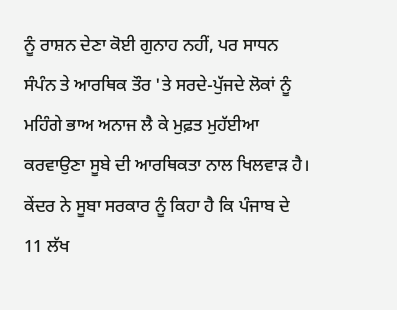ਨੂੰ ਰਾਸ਼ਨ ਦੇਣਾ ਕੋਈ ਗੁਨਾਹ ਨਹੀਂ, ਪਰ ਸਾਧਨ ਸੰਪੰਨ ਤੇ ਆਰਥਿਕ ਤੌਰ 'ਤੇ ਸਰਦੇ-ਪੁੱਜਦੇ ਲੋਕਾਂ ਨੂੰ ਮਹਿੰਗੇ ਭਾਅ ਅਨਾਜ ਲੈ ਕੇ ਮੁਫ਼ਤ ਮੁਹੱਈਆ ਕਰਵਾਉਣਾ ਸੂਬੇ ਦੀ ਆਰਥਿਕਤਾ ਨਾਲ ਖਿਲਵਾੜ ਹੈ। ਕੇਂਦਰ ਨੇ ਸੂਬਾ ਸਰਕਾਰ ਨੂੰ ਕਿਹਾ ਹੈ ਕਿ ਪੰਜਾਬ ਦੇ 11 ਲੱਖ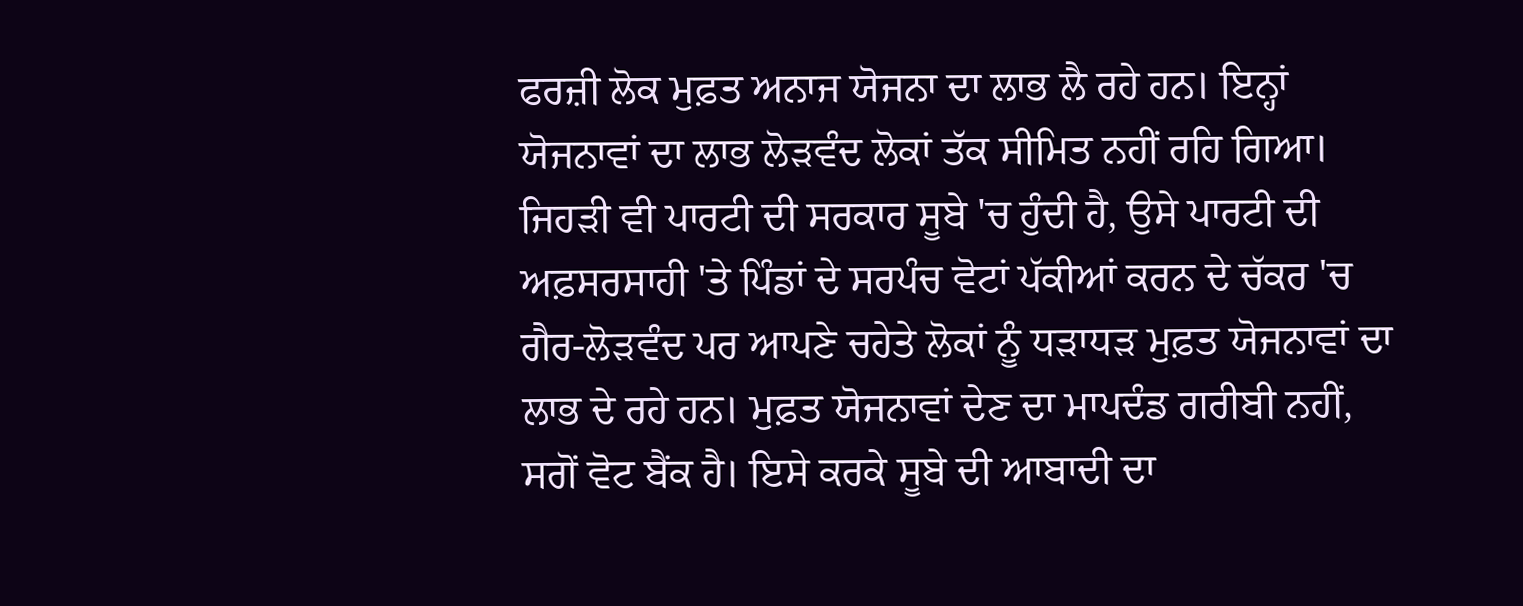ਫਰਜ਼ੀ ਲੋਕ ਮੁਫ਼ਤ ਅਨਾਜ ਯੋਜਨਾ ਦਾ ਲਾਭ ਲੈ ਰਹੇ ਹਨ। ਇਨ੍ਹਾਂ ਯੋਜਨਾਵਾਂ ਦਾ ਲਾਭ ਲੋੜਵੰਦ ਲੋਕਾਂ ਤੱਕ ਸੀਮਿਤ ਨਹੀਂ ਰਹਿ ਗਿਆ। ਜਿਹੜੀ ਵੀ ਪਾਰਟੀ ਦੀ ਸਰਕਾਰ ਸੂਬੇ 'ਚ ਹੁੰਦੀ ਹੈ, ਉਸੇ ਪਾਰਟੀ ਦੀ ਅਫ਼ਸਰਸਾਹੀ 'ਤੇ ਪਿੰਡਾਂ ਦੇ ਸਰਪੰਚ ਵੋਟਾਂ ਪੱਕੀਆਂ ਕਰਨ ਦੇ ਚੱਕਰ 'ਚ ਗੈਰ-ਲੋੜਵੰਦ ਪਰ ਆਪਣੇ ਚਹੇਤੇ ਲੋਕਾਂ ਨੂੰ ਧੜਾਧੜ ਮੁਫ਼ਤ ਯੋਜਨਾਵਾਂ ਦਾ ਲਾਭ ਦੇ ਰਹੇ ਹਨ। ਮੁਫ਼ਤ ਯੋਜਨਾਵਾਂ ਦੇਣ ਦਾ ਮਾਪਦੰਡ ਗਰੀਬੀ ਨਹੀਂ, ਸਗੋਂ ਵੋਟ ਬੈਂਕ ਹੈ। ਇਸੇ ਕਰਕੇ ਸੂਬੇ ਦੀ ਆਬਾਦੀ ਦਾ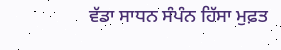ਵੱਡਾ ਸਾਧਨ ਸੰਪੰਨ ਹਿੱਸਾ ਮੁਫ਼ਤ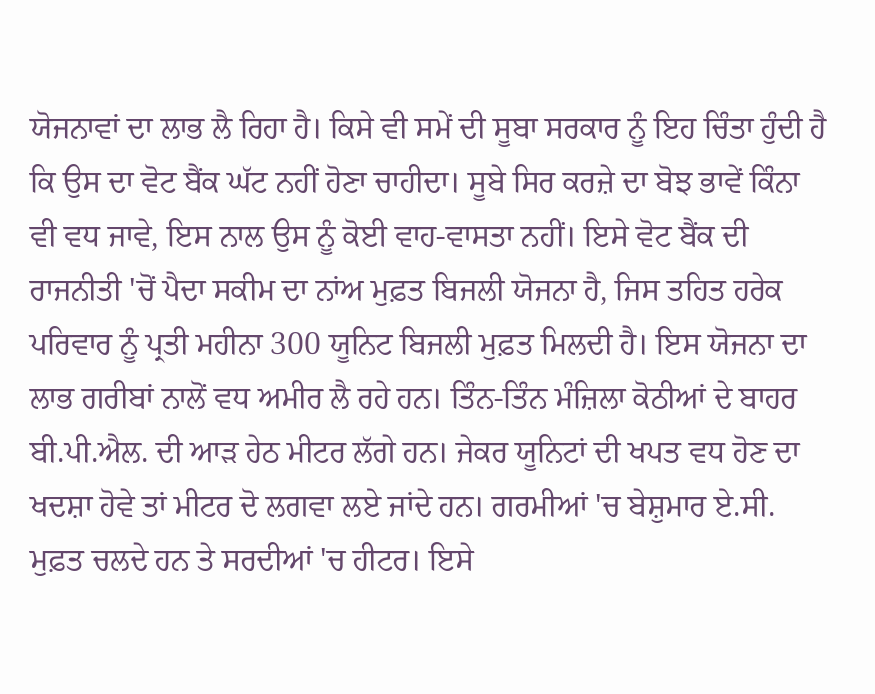ਯੋਜਨਾਵਾਂ ਦਾ ਲਾਭ ਲੈ ਰਿਹਾ ਹੈ। ਕਿਸੇ ਵੀ ਸਮੇਂ ਦੀ ਸੂਬਾ ਸਰਕਾਰ ਨੂੰ ਇਹ ਚਿੰਤਾ ਹੁੰਦੀ ਹੈ ਕਿ ਉਸ ਦਾ ਵੋਟ ਬੈਂਕ ਘੱਟ ਨਹੀਂ ਹੋਣਾ ਚਾਹੀਦਾ। ਸੂਬੇ ਸਿਰ ਕਰਜ਼ੇ ਦਾ ਬੋਝ ਭਾਵੇਂ ਕਿੰਨਾ ਵੀ ਵਧ ਜਾਵੇ, ਇਸ ਨਾਲ ਉਸ ਨੂੰ ਕੋਈ ਵਾਹ-ਵਾਸਤਾ ਨਹੀਂ। ਇਸੇ ਵੋਟ ਬੈਂਕ ਦੀ ਰਾਜਨੀਤੀ 'ਚੋਂ ਪੈਦਾ ਸਕੀਮ ਦਾ ਨਾਂਅ ਮੁਫ਼ਤ ਬਿਜਲੀ ਯੋਜਨਾ ਹੈ, ਜਿਸ ਤਹਿਤ ਹਰੇਕ ਪਰਿਵਾਰ ਨੂੰ ਪ੍ਰਤੀ ਮਹੀਨਾ 300 ਯੂਨਿਟ ਬਿਜਲੀ ਮੁਫ਼ਤ ਮਿਲਦੀ ਹੈ। ਇਸ ਯੋਜਨਾ ਦਾ ਲਾਭ ਗਰੀਬਾਂ ਨਾਲੋਂ ਵਧ ਅਮੀਰ ਲੈ ਰਹੇ ਹਨ। ਤਿੰਨ-ਤਿੰਨ ਮੰਜ਼ਿਲਾ ਕੋਠੀਆਂ ਦੇ ਬਾਹਰ ਬੀ.ਪੀ.ਐਲ. ਦੀ ਆੜ ਹੇਠ ਮੀਟਰ ਲੱਗੇ ਹਨ। ਜੇਕਰ ਯੂਨਿਟਾਂ ਦੀ ਖਪਤ ਵਧ ਹੋਣ ਦਾ ਖਦਸ਼ਾ ਹੋਵੇ ਤਾਂ ਮੀਟਰ ਦੋ ਲਗਵਾ ਲਏ ਜਾਂਦੇ ਹਨ। ਗਰਮੀਆਂ 'ਚ ਬੇਸ਼ੁਮਾਰ ਏ.ਸੀ. ਮੁਫ਼ਤ ਚਲਦੇ ਹਨ ਤੇ ਸਰਦੀਆਂ 'ਚ ਹੀਟਰ। ਇਸੇ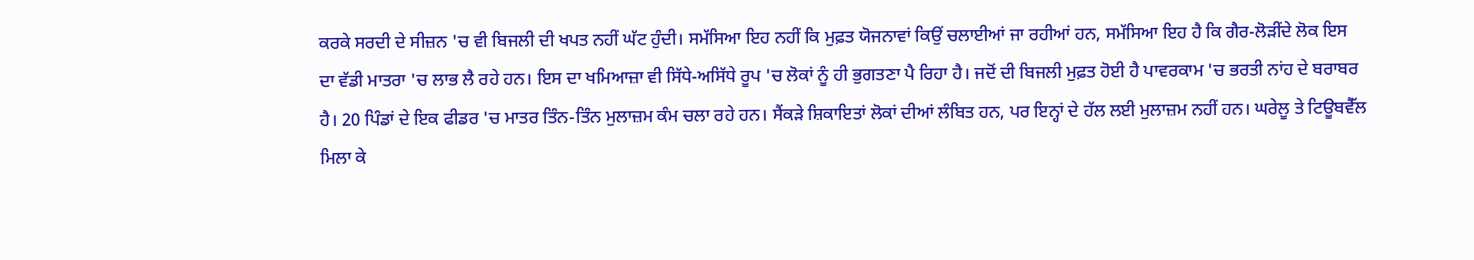ਕਰਕੇ ਸਰਦੀ ਦੇ ਸੀਜ਼ਨ 'ਚ ਵੀ ਬਿਜਲੀ ਦੀ ਖਪਤ ਨਹੀਂ ਘੱਟ ਹੁੰਦੀ। ਸਮੱਸਿਆ ਇਹ ਨਹੀਂ ਕਿ ਮੁਫ਼ਤ ਯੋਜਨਾਵਾਂ ਕਿਉਂ ਚਲਾਈਆਂ ਜਾ ਰਹੀਆਂ ਹਨ, ਸਮੱਸਿਆ ਇਹ ਹੈ ਕਿ ਗੈਰ-ਲੋੜੀਂਦੇ ਲੋਕ ਇਸ ਦਾ ਵੱਡੀ ਮਾਤਰਾ 'ਚ ਲਾਭ ਲੈ ਰਹੇ ਹਨ। ਇਸ ਦਾ ਖਮਿਆਜ਼ਾ ਵੀ ਸਿੱਧੇ-ਅਸਿੱਧੇ ਰੂਪ 'ਚ ਲੋਕਾਂ ਨੂੰ ਹੀ ਭੁਗਤਣਾ ਪੈ ਰਿਹਾ ਹੈ। ਜਦੋਂ ਦੀ ਬਿਜਲੀ ਮੁਫ਼ਤ ਹੋਈ ਹੈ ਪਾਵਰਕਾਮ 'ਚ ਭਰਤੀ ਨਾਂਹ ਦੇ ਬਰਾਬਰ ਹੈ। 20 ਪਿੰਡਾਂ ਦੇ ਇਕ ਫੀਡਰ 'ਚ ਮਾਤਰ ਤਿੰਨ-ਤਿੰਨ ਮੁਲਾਜ਼ਮ ਕੰਮ ਚਲਾ ਰਹੇ ਹਨ। ਸੈਂਕੜੇ ਸ਼ਿਕਾਇਤਾਂ ਲੋਕਾਂ ਦੀਆਂ ਲੰਬਿਤ ਹਨ, ਪਰ ਇਨ੍ਹਾਂ ਦੇ ਹੱਲ ਲਈ ਮੁਲਾਜ਼ਮ ਨਹੀਂ ਹਨ। ਘਰੇਲੂ ਤੇ ਟਿਊਬਵੈੱਲ ਮਿਲਾ ਕੇ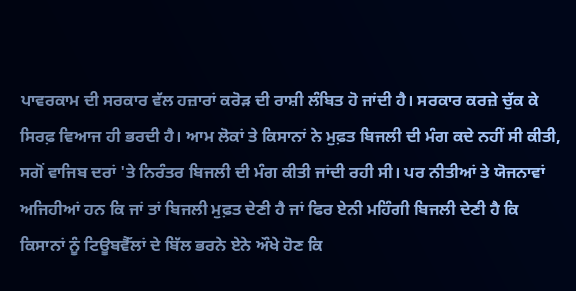ਪਾਵਰਕਾਮ ਦੀ ਸਰਕਾਰ ਵੱਲ ਹਜ਼ਾਰਾਂ ਕਰੋੜ ਦੀ ਰਾਸ਼ੀ ਲੰਬਿਤ ਹੋ ਜਾਂਦੀ ਹੈ। ਸਰਕਾਰ ਕਰਜ਼ੇ ਚੁੱਕ ਕੇ ਸਿਰਫ਼ ਵਿਆਜ ਹੀ ਭਰਦੀ ਹੈ। ਆਮ ਲੋਕਾਂ ਤੇ ਕਿਸਾਨਾਂ ਨੇ ਮੁਫ਼ਤ ਬਿਜਲੀ ਦੀ ਮੰਗ ਕਦੇ ਨਹੀਂ ਸੀ ਕੀਤੀ, ਸਗੋਂ ਵਾਜਿਬ ਦਰਾਂ 'ਤੇ ਨਿਰੰਤਰ ਬਿਜਲੀ ਦੀ ਮੰਗ ਕੀਤੀ ਜਾਂਦੀ ਰਹੀ ਸੀ। ਪਰ ਨੀਤੀਆਂ ਤੇ ਯੋਜਨਾਵਾਂ ਅਜਿਹੀਆਂ ਹਨ ਕਿ ਜਾਂ ਤਾਂ ਬਿਜਲੀ ਮੁਫ਼ਤ ਦੇਣੀ ਹੈ ਜਾਂ ਫਿਰ ਏਨੀ ਮਹਿੰਗੀ ਬਿਜਲੀ ਦੇਣੀ ਹੈ ਕਿ ਕਿਸਾਨਾਂ ਨੂੰ ਟਿਊਬਵੈੱਲਾਂ ਦੇ ਬਿੱਲ ਭਰਨੇ ਏਨੇ ਔਖੇ ਹੋਣ ਕਿ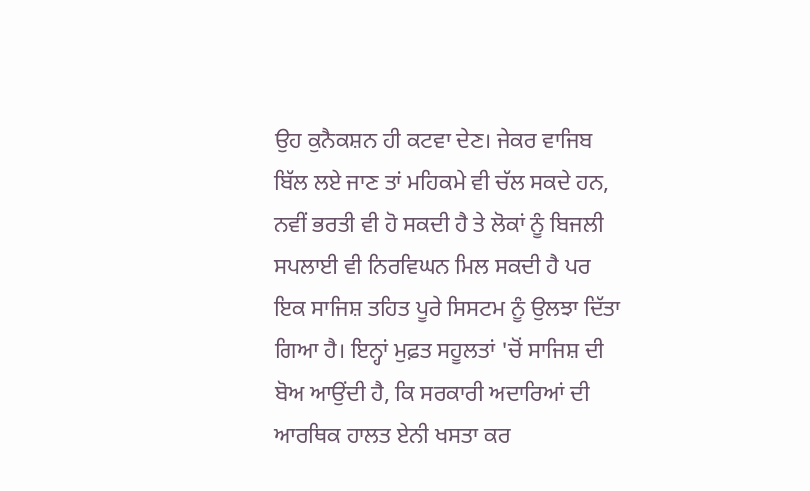ਉਹ ਕੁਨੈਕਸ਼ਨ ਹੀ ਕਟਵਾ ਦੇਣ। ਜੇਕਰ ਵਾਜਿਬ ਬਿੱਲ ਲਏ ਜਾਣ ਤਾਂ ਮਹਿਕਮੇ ਵੀ ਚੱਲ ਸਕਦੇ ਹਨ, ਨਵੀਂ ਭਰਤੀ ਵੀ ਹੋ ਸਕਦੀ ਹੈ ਤੇ ਲੋਕਾਂ ਨੂੰ ਬਿਜਲੀ ਸਪਲਾਈ ਵੀ ਨਿਰਵਿਘਨ ਮਿਲ ਸਕਦੀ ਹੈ ਪਰ ਇਕ ਸਾਜਿਸ਼ ਤਹਿਤ ਪੂਰੇ ਸਿਸਟਮ ਨੂੰ ਉਲਝਾ ਦਿੱਤਾ ਗਿਆ ਹੈ। ਇਨ੍ਹਾਂ ਮੁਫ਼ਤ ਸਹੂਲਤਾਂ 'ਚੋਂ ਸਾਜਿਸ਼ ਦੀ ਬੋਅ ਆਉਂਦੀ ਹੈ, ਕਿ ਸਰਕਾਰੀ ਅਦਾਰਿਆਂ ਦੀ ਆਰਥਿਕ ਹਾਲਤ ਏਨੀ ਖਸਤਾ ਕਰ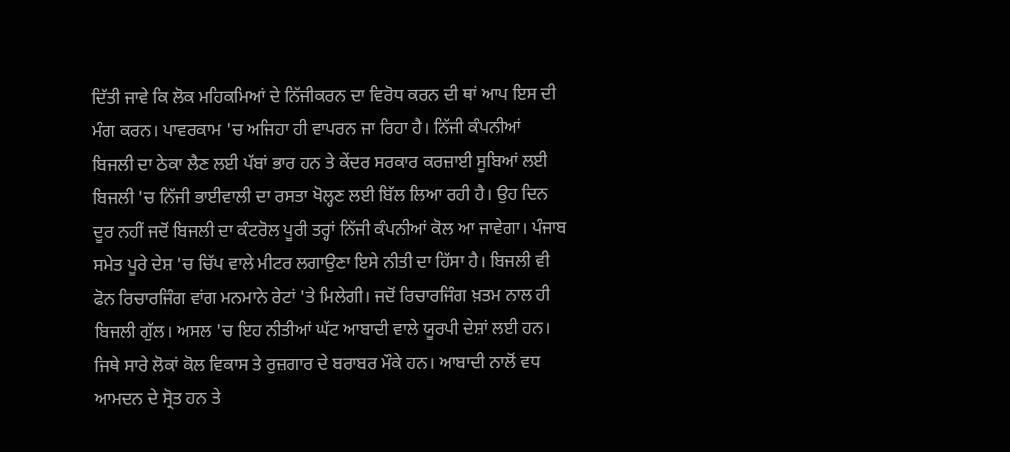ਦਿੱਤੀ ਜਾਵੇ ਕਿ ਲੋਕ ਮਹਿਕਮਿਆਂ ਦੇ ਨਿੱਜੀਕਰਨ ਦਾ ਵਿਰੋਧ ਕਰਨ ਦੀ ਥਾਂ ਆਪ ਇਸ ਦੀ ਮੰਗ ਕਰਨ। ਪਾਵਰਕਾਮ 'ਚ ਅਜਿਹਾ ਹੀ ਵਾਪਰਨ ਜਾ ਰਿਹਾ ਹੈ। ਨਿੱਜੀ ਕੰਪਨੀਆਂ ਬਿਜਲੀ ਦਾ ਠੇਕਾ ਲੈਣ ਲਈ ਪੱਬਾਂ ਭਾਰ ਹਨ ਤੇ ਕੇਂਦਰ ਸਰਕਾਰ ਕਰਜ਼ਾਈ ਸੂਬਿਆਂ ਲਈ ਬਿਜਲੀ 'ਚ ਨਿੱਜੀ ਭਾਈਵਾਲੀ ਦਾ ਰਸਤਾ ਖੋਲ੍ਹਣ ਲਈ ਬਿੱਲ ਲਿਆ ਰਹੀ ਹੈ। ਉਹ ਦਿਨ ਦੂਰ ਨਹੀਂ ਜਦੋਂ ਬਿਜਲੀ ਦਾ ਕੰਟਰੋਲ ਪੂਰੀ ਤਰ੍ਹਾਂ ਨਿੱਜੀ ਕੰਪਨੀਆਂ ਕੋਲ ਆ ਜਾਵੇਗਾ। ਪੰਜਾਬ ਸਮੇਤ ਪੂਰੇ ਦੇਸ਼ 'ਚ ਚਿੱਪ ਵਾਲੇ ਮੀਟਰ ਲਗਾਉਣਾ ਇਸੇ ਨੀਤੀ ਦਾ ਹਿੱਸਾ ਹੈ। ਬਿਜਲੀ ਵੀ ਫੋਨ ਰਿਚਾਰਜਿੰਗ ਵਾਂਗ ਮਨਮਾਨੇ ਰੇਟਾਂ 'ਤੇ ਮਿਲੇਗੀ। ਜਦੋਂ ਰਿਚਾਰਜਿੰਗ ਖ਼ਤਮ ਨਾਲ ਹੀ ਬਿਜਲੀ ਗੁੱਲ। ਅਸਲ 'ਚ ਇਹ ਨੀਤੀਆਂ ਘੱਟ ਆਬਾਦੀ ਵਾਲੇ ਯੂਰਪੀ ਦੇਸ਼ਾਂ ਲਈ ਹਨ। ਜਿਥੇ ਸਾਰੇ ਲੋਕਾਂ ਕੋਲ ਵਿਕਾਸ ਤੇ ਰੁਜ਼ਗਾਰ ਦੇ ਬਰਾਬਰ ਮੌਕੇ ਹਨ। ਆਬਾਦੀ ਨਾਲੋਂ ਵਧ ਆਮਦਨ ਦੇ ਸ੍ਰੋਤ ਹਨ ਤੇ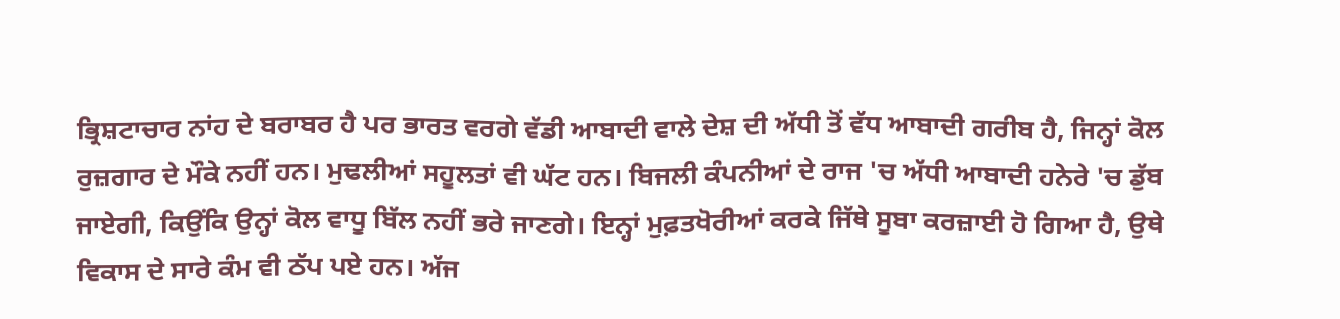ਭ੍ਰਿਸ਼ਟਾਚਾਰ ਨਾਂਹ ਦੇ ਬਰਾਬਰ ਹੈ ਪਰ ਭਾਰਤ ਵਰਗੇ ਵੱਡੀ ਆਬਾਦੀ ਵਾਲੇ ਦੇਸ਼ ਦੀ ਅੱਧੀ ਤੋਂ ਵੱਧ ਆਬਾਦੀ ਗਰੀਬ ਹੈ, ਜਿਨ੍ਹਾਂ ਕੋਲ ਰੁਜ਼ਗਾਰ ਦੇ ਮੌਕੇ ਨਹੀਂ ਹਨ। ਮੁਢਲੀਆਂ ਸਹੂਲਤਾਂ ਵੀ ਘੱਟ ਹਨ। ਬਿਜਲੀ ਕੰਪਨੀਆਂ ਦੇ ਰਾਜ 'ਚ ਅੱਧੀ ਆਬਾਦੀ ਹਨੇਰੇ 'ਚ ਡੁੱਬ ਜਾਏਗੀ, ਕਿਉਂਕਿ ਉਨ੍ਹਾਂ ਕੋਲ ਵਾਧੂ ਬਿੱਲ ਨਹੀਂ ਭਰੇ ਜਾਣਗੇ। ਇਨ੍ਹਾਂ ਮੁਫ਼ਤਖੋਰੀਆਂ ਕਰਕੇ ਜਿੱਥੇ ਸੂਬਾ ਕਰਜ਼ਾਈ ਹੋ ਗਿਆ ਹੈ, ਉਥੇ ਵਿਕਾਸ ਦੇ ਸਾਰੇ ਕੰਮ ਵੀ ਠੱਪ ਪਏ ਹਨ। ਅੱਜ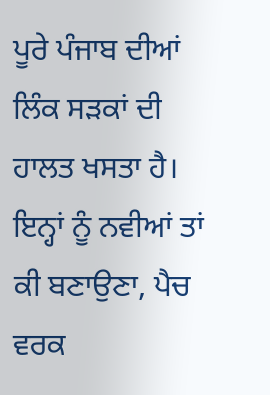ਪੂਰੇ ਪੰਜਾਬ ਦੀਆਂ ਲਿੰਕ ਸੜਕਾਂ ਦੀ ਹਾਲਤ ਖਸਤਾ ਹੈ। ਇਨ੍ਹਾਂ ਨੂੰ ਨਵੀਆਂ ਤਾਂ ਕੀ ਬਣਾਉਣਾ, ਪੈਚ ਵਰਕ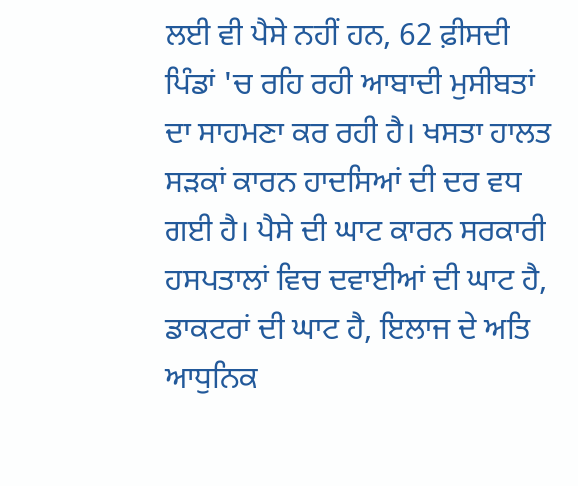ਲਈ ਵੀ ਪੈਸੇ ਨਹੀਂ ਹਨ, 62 ਫ਼ੀਸਦੀ ਪਿੰਡਾਂ 'ਚ ਰਹਿ ਰਹੀ ਆਬਾਦੀ ਮੁਸੀਬਤਾਂ ਦਾ ਸਾਹਮਣਾ ਕਰ ਰਹੀ ਹੈ। ਖਸਤਾ ਹਾਲਤ ਸੜਕਾਂ ਕਾਰਨ ਹਾਦਸਿਆਂ ਦੀ ਦਰ ਵਧ ਗਈ ਹੈ। ਪੈਸੇ ਦੀ ਘਾਟ ਕਾਰਨ ਸਰਕਾਰੀ ਹਸਪਤਾਲਾਂ ਵਿਚ ਦਵਾਈਆਂ ਦੀ ਘਾਟ ਹੈ, ਡਾਕਟਰਾਂ ਦੀ ਘਾਟ ਹੈ, ਇਲਾਜ ਦੇ ਅਤਿ ਆਧੁਨਿਕ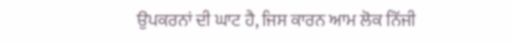ਉਪਕਰਨਾਂ ਦੀ ਘਾਟ ਹੈ, ਜਿਸ ਕਾਰਨ ਆਮ ਲੋਕ ਨਿੱਜੀ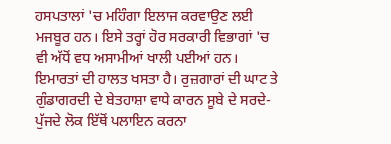ਹਸਪਤਾਲਾਂ 'ਚ ਮਹਿੰਗਾ ਇਲਾਜ ਕਰਵਾਉਣ ਲਈ ਮਜਬੂਰ ਹਨ। ਇਸੇ ਤਰ੍ਹਾਂ ਹੋਰ ਸਰਕਾਰੀ ਵਿਭਾਗਾਂ 'ਚ ਵੀ ਅੱਧੋਂ ਵਧ ਅਸਾਮੀਆਂ ਖਾਲੀ ਪਈਆਂ ਹਨ। ਇਮਾਰਤਾਂ ਦੀ ਹਾਲਤ ਖਸਤਾ ਹੈ। ਰੁਜ਼ਗਾਰਾਂ ਦੀ ਘਾਟ ਤੇ ਗੁੰਡਾਗਰਦੀ ਦੇ ਬੇਤਹਾਸ਼ਾ ਵਾਧੇ ਕਾਰਨ ਸੂਬੇ ਦੇ ਸਰਦੇ-ਪੁੱਜਦੇ ਲੋਕ ਇੱਥੋਂ ਪਲਾਇਨ ਕਰਨਾ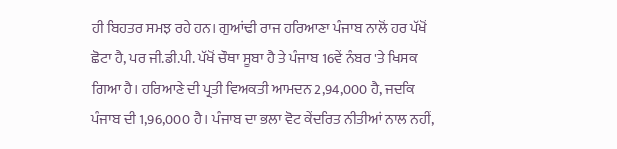ਹੀ ਬਿਹਤਰ ਸਮਝ ਰਹੇ ਹਨ। ਗੁਆਂਢੀ ਰਾਜ ਹਰਿਆਣਾ ਪੰਜਾਬ ਨਾਲੋਂ ਹਰ ਪੱਖੋਂ ਛੋਟਾ ਹੈ, ਪਰ ਜੀ.ਡੀ.ਪੀ. ਪੱਖੋਂ ਚੌਥਾ ਸੂਬਾ ਹੈ ਤੇ ਪੰਜਾਬ 16ਵੇਂ ਨੰਬਰ 'ਤੇ ਖਿਸਕ ਗਿਆ ਹੈ। ਹਰਿਆਣੇ ਦੀ ਪ੍ਰਤੀ ਵਿਅਕਤੀ ਆਮਦਨ 2,94,000 ਹੈ, ਜਦਕਿ ਪੰਜਾਬ ਦੀ 1,96,000 ਹੈ। ਪੰਜਾਬ ਦਾ ਭਲਾ ਵੋਟ ਕੇਂਦਰਿਤ ਨੀਤੀਆਂ ਨਾਲ ਨਹੀਂ,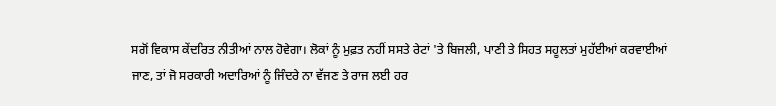ਸਗੋਂ ਵਿਕਾਸ ਕੇਂਦਰਿਤ ਨੀਤੀਆਂ ਨਾਲ ਹੋਵੇਗਾ। ਲੋਕਾਂ ਨੂੰ ਮੁਫ਼ਤ ਨਹੀਂ ਸਸਤੇ ਰੇਟਾਂ 'ਤੇ ਬਿਜਲੀ, ਪਾਣੀ ਤੇ ਸਿਹਤ ਸਹੂਲਤਾਂ ਮੁਹੱਈਆਂ ਕਰਵਾਈਆਂ ਜਾਣ, ਤਾਂ ਜੋ ਸਰਕਾਰੀ ਅਦਾਰਿਆਂ ਨੂੰ ਜਿੰਦਰੇ ਨਾ ਵੱਜਣ ਤੇ ਰਾਜ ਲਈ ਹਰ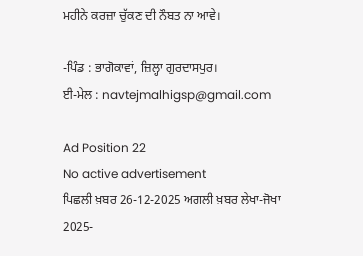ਮਹੀਨੇ ਕਰਜ਼ਾ ਚੁੱਕਣ ਦੀ ਨੌਬਤ ਨਾ ਆਵੇ।

-ਪਿੰਡ : ਭਾਗੋਕਾਵਾਂ, ਜ਼ਿਲ੍ਹਾ ਗੁਰਦਾਸਪੁਰ।
ਈ-ਮੇਲ : navtejmalhigsp@gmail.com

Ad Position 22
No active advertisement
ਪਿਛਲੀ ਖ਼ਬਰ 26-12-2025 ਅਗਲੀ ਖ਼ਬਰ ਲੇਖਾ-ਜੋਖਾ 2025-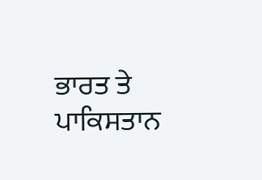ਭਾਰਤ ਤੇ ਪਾਕਿਸਤਾਨ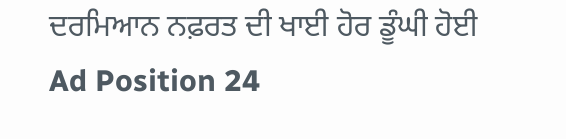ਦਰਮਿਆਨ ਨਫ਼ਰਤ ਦੀ ਖਾਈ ਹੋਰ ਡੂੰਘੀ ਹੋਈ
Ad Position 24